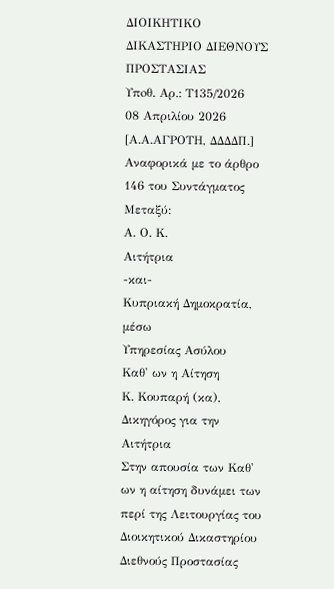ΔΙΟΙΚΗΤΙΚΟ ΔΙΚΑΣΤΗΡΙΟ ΔΙΕΘΝΟΥΣ ΠΡΟΣΤΑΣΙΑΣ
Υπoθ. Αρ.: Τ135/2026
08 Απριλίου 2026
[Α.Α.ΑΓΡΟΤΗ, ΔΔΔΔΠ.]
Αναφορικά με το άρθρο 146 του Συντάγματος
Μεταξύ:
Α. Ο. Κ.
Αιτήτρια
-και-
Κυπριακή Δημοκρατία, μέσω
Υπηρεσίας Ασύλου
Καθ' ων η Αίτηση
Κ. Κουπαρή (κα), Δικηγόρος για την Αιτήτρια
Στην απουσία των Καθ' ων η αίτηση δυνάμει των περί της Λειτουργίας του Διοικητικού Δικαστηρίου Διεθνούς Προστασίας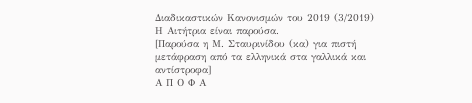Διαδικαστικών Κανονισμών του 2019 (3/2019)
Η Αιτήτρια είναι παρούσα.
[Παρούσα η Μ. Σταυρινίδου (κα) για πιστή μετάφραση από τα ελληνικά στα γαλλικά και αντίστροφα]
Α Π Ο Φ Α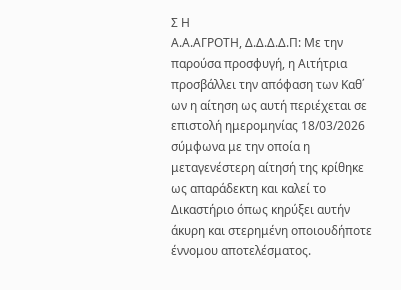Σ Η
Α.Α.ΑΓΡΟΤΗ, Δ.Δ.Δ.Δ.Π: Με την παρούσα προσφυγή, η Αιτήτρια προσβάλλει την απόφαση των Καθ΄ ων η αίτηση ως αυτή περιέχεται σε επιστολή ημερομηνίας 18/03/2026 σύμφωνα με την οποία η μεταγενέστερη αίτησή της κρίθηκε ως απαράδεκτη και καλεί το Δικαστήριο όπως κηρύξει αυτήν άκυρη και στερημένη οποιουδήποτε έννομου αποτελέσματος.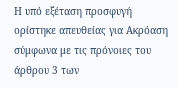Η υπό εξέταση προσφυγή ορίστηκε απευθείας για Ακρόαση σύμφωνα με τις πρόνοιες του άρθρου 3 των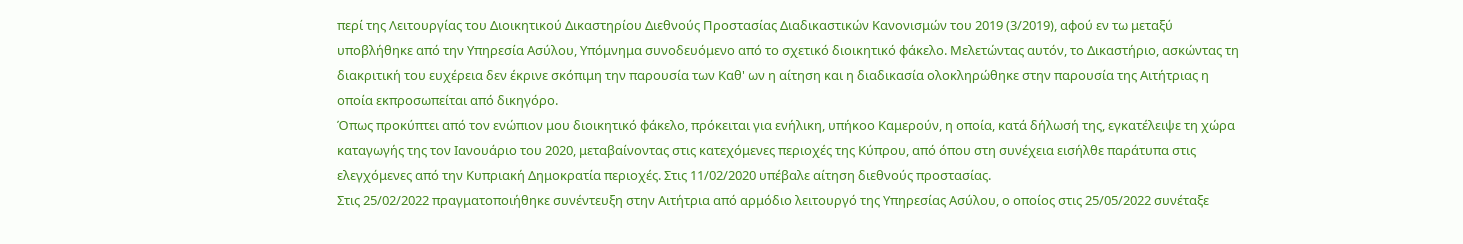περί της Λειτουργίας του Διοικητικού Δικαστηρίου Διεθνούς Προστασίας Διαδικαστικών Κανονισμών του 2019 (3/2019), αφού εν τω μεταξύ υποβλήθηκε από την Υπηρεσία Ασύλου, Υπόμνημα συνοδευόμενο από το σχετικό διοικητικό φάκελο. Μελετώντας αυτόν, το Δικαστήριο, ασκώντας τη διακριτική του ευχέρεια δεν έκρινε σκόπιμη την παρουσία των Καθ' ων η αίτηση και η διαδικασία ολοκληρώθηκε στην παρουσία της Αιτήτριας η οποία εκπροσωπείται από δικηγόρο.
Όπως προκύπτει από τον ενώπιον μου διοικητικό φάκελο, πρόκειται για ενήλικη, υπήκοο Καμερούν, η οποία, κατά δήλωσή της, εγκατέλειψε τη χώρα καταγωγής της τον Ιανουάριο του 2020, μεταβαίνοντας στις κατεχόμενες περιοχές της Κύπρου, από όπου στη συνέχεια εισήλθε παράτυπα στις ελεγχόμενες από την Κυπριακή Δημοκρατία περιοχές. Στις 11/02/2020 υπέβαλε αίτηση διεθνούς προστασίας.
Στις 25/02/2022 πραγματοποιήθηκε συνέντευξη στην Αιτήτρια από αρμόδιο λειτουργό της Υπηρεσίας Ασύλου, ο οποίος στις 25/05/2022 συνέταξε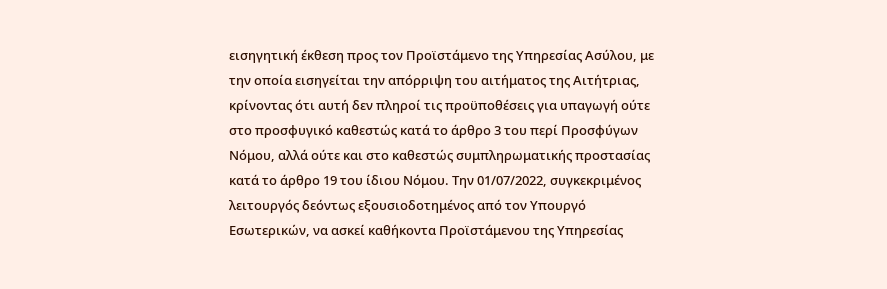εισηγητική έκθεση προς τον Προϊστάμενο της Υπηρεσίας Ασύλου, με την οποία εισηγείται την απόρριψη του αιτήματος της Αιτήτριας, κρίνοντας ότι αυτή δεν πληροί τις προϋποθέσεις για υπαγωγή ούτε στο προσφυγικό καθεστώς κατά το άρθρο 3 του περί Προσφύγων Νόμου, αλλά ούτε και στο καθεστώς συμπληρωματικής προστασίας κατά το άρθρο 19 του ίδιου Νόμου. Την 01/07/2022, συγκεκριμένος λειτουργός δεόντως εξουσιοδοτημένος από τον Υπουργό Εσωτερικών, να ασκεί καθήκοντα Προϊστάμενου της Υπηρεσίας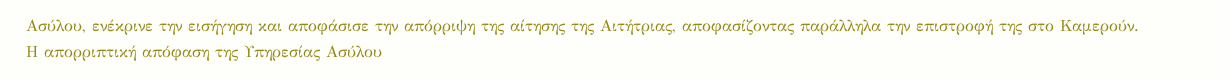Ασύλου, ενέκρινε την εισήγηση και αποφάσισε την απόρριψη της αίτησης της Αιτήτριας, αποφασίζοντας παράλληλα την επιστροφή της στο Καμερούν.
Η απορριπτική απόφαση της Υπηρεσίας Ασύλου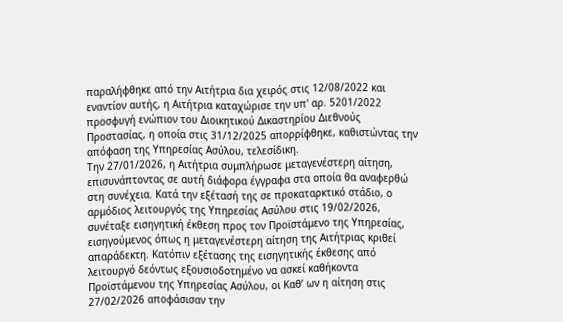παραλήφθηκε από την Αιτήτρια δια χειρός στις 12/08/2022 και εναντίον αυτής, η Αιτήτρια καταχώρισε την υπ' αρ. 5201/2022 προσφυγή ενώπιον του Διοικητικού Δικαστηρίου Διεθνούς Προστασίας, η οποία στις 31/12/2025 απορρίφθηκε, καθιστώντας την απόφαση της Υπηρεσίας Ασύλου, τελεσίδικη.
Την 27/01/2026, η Αιτήτρια συμπλήρωσε μεταγενέστερη αίτηση, επισυνάπτοντας σε αυτή διάφορα έγγραφα στα οποία θα αναφερθώ στη συνέχεια. Κατά την εξέτασή της σε προκαταρκτικό στάδιο, ο αρμόδιος λειτουργός της Υπηρεσίας Ασύλου στις 19/02/2026, συνέταξε εισηγητική έκθεση προς τον Προϊστάμενο της Υπηρεσίας, εισηγούμενος όπως η μεταγενέστερη αίτηση της Αιτήτριας κριθεί απαράδεκτη. Κατόπιν εξέτασης της εισηγητικής έκθεσης από λειτουργό δεόντως εξουσιοδοτημένο να ασκεί καθήκοντα Προϊστάμενου της Υπηρεσίας Ασύλου, οι Καθ’ ων η αίτηση στις 27/02/2026 αποφάσισαν την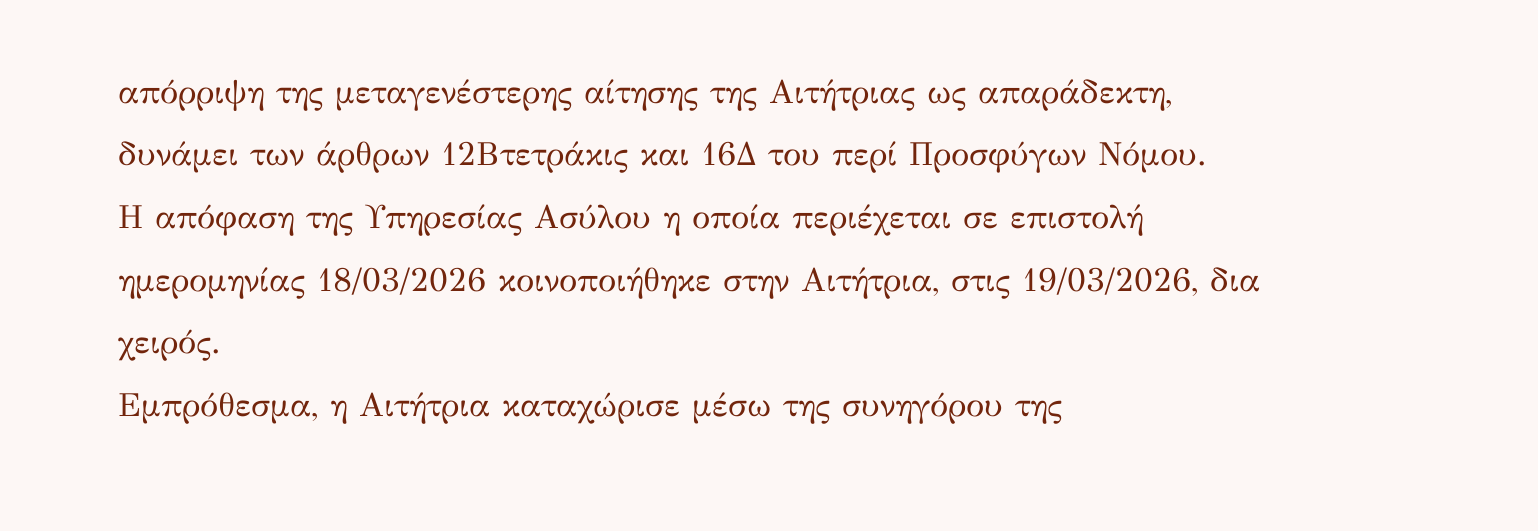απόρριψη της μεταγενέστερης αίτησης της Αιτήτριας ως απαράδεκτη, δυνάμει των άρθρων 12Βτετράκις και 16Δ του περί Προσφύγων Νόμου.
Η απόφαση της Υπηρεσίας Ασύλου η οποία περιέχεται σε επιστολή ημερομηνίας 18/03/2026 κοινοποιήθηκε στην Αιτήτρια, στις 19/03/2026, δια χειρός.
Εμπρόθεσμα, η Αιτήτρια καταχώρισε μέσω της συνηγόρου της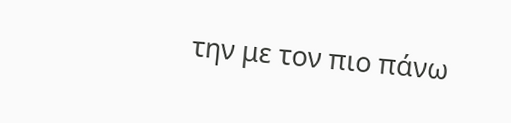την με τον πιο πάνω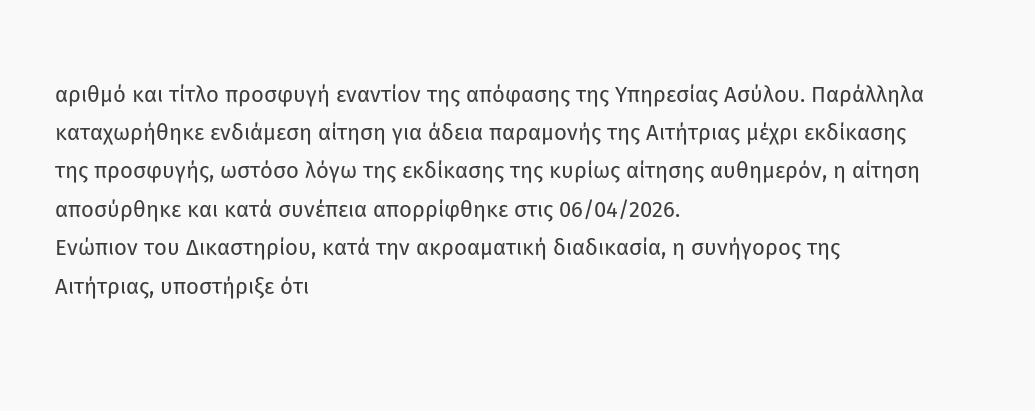αριθμό και τίτλο προσφυγή εναντίον της απόφασης της Υπηρεσίας Ασύλου. Παράλληλα καταχωρήθηκε ενδιάμεση αίτηση για άδεια παραμονής της Αιτήτριας μέχρι εκδίκασης της προσφυγής, ωστόσο λόγω της εκδίκασης της κυρίως αίτησης αυθημερόν, η αίτηση αποσύρθηκε και κατά συνέπεια απορρίφθηκε στις 06/04/2026.
Ενώπιον του Δικαστηρίου, κατά την ακροαματική διαδικασία, η συνήγορος της Αιτήτριας, υποστήριξε ότι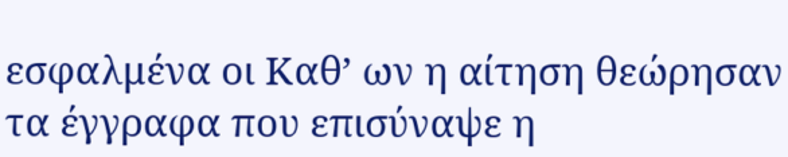εσφαλμένα οι Καθ’ ων η αίτηση θεώρησαν τα έγγραφα που επισύναψε η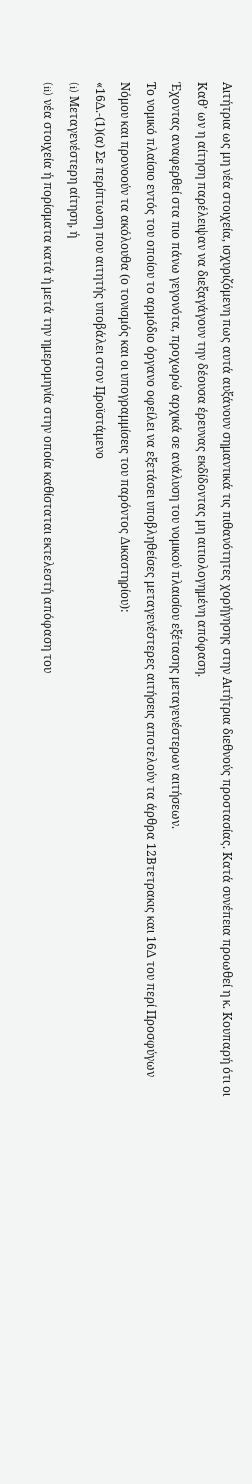Αιτήτρια ως μη νέα στοιχεία, ισχυριζόμενη πως αυτά αυξάνουν σημαντικά τις πιθανότητες χορήγησης στην Αιτήτρια διεθνούς προστασίας. Κατά συνέπεια προωθεί η κ. Κουπαρή ότι οι Καθ’ ων η αίτηση παρέλειψαν να διεξαγάγουν την δέουσα έρευνας εκδίδοντας μη αιτιολογημένη απόφαση.
Έχοντας αναφερθεί στα πιο πάνω γεγονότα, προχωρώ αρχικά σε ανάλυση του νομικού πλαισίου εξέτασης μεταγενέστερων αιτήσεων.
Το νομικό πλαίσιο εντός του οποίου το αρμόδιο όργανο οφείλει να εξετάσει υποβληθείσες μεταγενέστερες αιτήσεις αποτελούν τα άρθρα 12Βτετρακις και 16Δ του περί Προσφύγων Νόμου και προνοούν τα ακόλουθα (ο τονισμός και οι υπογραμμίσεις του παρόντος Δικαστηρίου):
«16Δ.-(1)(α) Σε περίπτωση που αιτητής υποβάλει στον Προϊστάμενο
(i) Μεταγενέστερη αίτηση, ή
(ii) νέα στοιχεία ή πορίσματα κατά ή μετά την ημερομηνία στην οποία καθίσταται εκτελεστή απόφαση του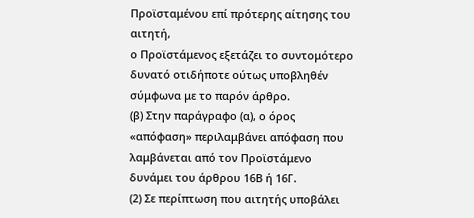Προϊσταμένου επί πρότερης αίτησης του αιτητή,
ο Προϊστάμενος εξετάζει το συντομότερο δυνατό οτιδήποτε ούτως υποβληθέν σύμφωνα με το παρόν άρθρο.
(β) Στην παράγραφο (α), ο όρος «απόφαση» περιλαμβάνει απόφαση που λαμβάνεται από τον Προϊστάμενο δυνάμει του άρθρου 16Β ή 16Γ.
(2) Σε περίπτωση που αιτητής υποβάλει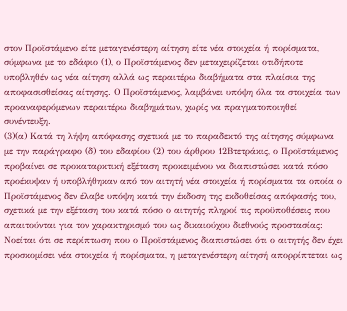στον Προϊστάμενο είτε μεταγενέστερη αίτηση είτε νέα στοιχεία ή πορίσματα, σύμφωνα με το εδάφιο (1), ο Προϊστάμενος δεν μεταχειρίζεται οτιδήποτε υποβληθέν ως νέα αίτηση αλλά ως περαιτέρω διαβήματα στα πλαίσια της αποφασισθείσας αίτησης. Ο Προϊστάμενος, λαμβάνει υπόψη όλα τα στοιχεία των προαναφερόμενων περαιτέρω διαβημάτων, χωρίς να πραγματοποιηθεί συνέντευξη.
(3)(α) Κατά τη λήψη απόφασης σχετικά με το παραδεκτό της αίτησης σύμφωνα με την παράγραφο (δ) του εδαφίου (2) του άρθρου 12Βτετράκις, ο Προϊστάμενος προβαίνει σε προκαταρκτική εξέταση προκειμένου να διαπιστώσει κατά πόσο προέκυψαν ή υποβλήθηκαν από τον αιτητή νέα στοιχεία ή πορίσματα τα οποία ο Προϊστάμενος δεν έλαβε υπόψη κατά την έκδοση της εκδοθείσας απόφασής του, σχετικά με την εξέταση του κατά πόσο ο αιτητής πληροί τις προϋποθέσεις που απαιτούνται για τον χαρακτηρισμό του ως δικαιούχου διεθνούς προστασίας:
Νοείται ότι σε περίπτωση που ο Προϊστάμενος διαπιστώσει ότι ο αιτητής δεν έχει προσκομίσει νέα στοιχεία ή πορίσματα, η μεταγενέστερη αίτησή απορρίπτεται ως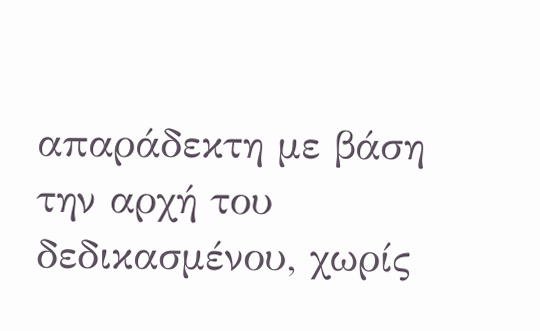απαράδεκτη με βάση την αρχή του δεδικασμένου, χωρίς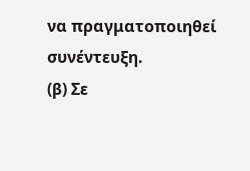να πραγματοποιηθεί συνέντευξη.
(β) Σε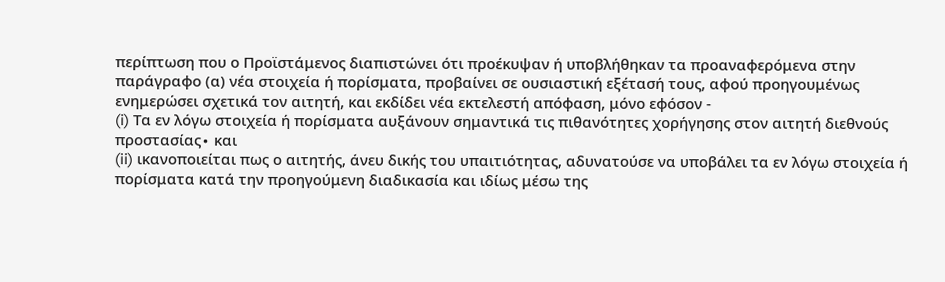περίπτωση που ο Προϊστάμενος διαπιστώνει ότι προέκυψαν ή υποβλήθηκαν τα προαναφερόμενα στην παράγραφο (α) νέα στοιχεία ή πορίσματα, προβαίνει σε ουσιαστική εξέτασή τους, αφού προηγουμένως ενημερώσει σχετικά τον αιτητή, και εκδίδει νέα εκτελεστή απόφαση, μόνο εφόσον -
(i) Τα εν λόγω στοιχεία ή πορίσματα αυξάνουν σημαντικά τις πιθανότητες χορήγησης στον αιτητή διεθνούς προστασίας∙ και
(ii) ικανοποιείται πως ο αιτητής, άνευ δικής του υπαιτιότητας, αδυνατούσε να υποβάλει τα εν λόγω στοιχεία ή πορίσματα κατά την προηγούμενη διαδικασία και ιδίως μέσω της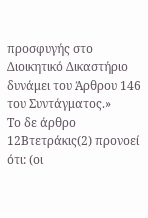προσφυγής στο Διοικητικό Δικαστήριο δυνάμει του Άρθρου 146 του Συντάγματος.»
Το δε άρθρο 12Βτετράκις(2) προνοεί ότι: (οι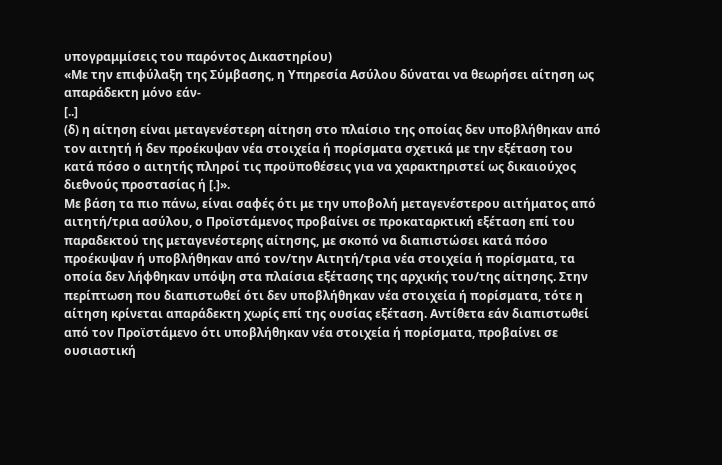υπογραμμίσεις του παρόντος Δικαστηρίου)
«Με την επιφύλαξη της Σύμβασης, η Υπηρεσία Ασύλου δύναται να θεωρήσει αίτηση ως απαράδεκτη μόνο εάν-
[..]
(δ) η αίτηση είναι μεταγενέστερη αίτηση στο πλαίσιο της οποίας δεν υποβλήθηκαν από τον αιτητή ή δεν προέκυψαν νέα στοιχεία ή πορίσματα σχετικά με την εξέταση του κατά πόσο ο αιτητής πληροί τις προϋποθέσεις για να χαρακτηριστεί ως δικαιούχος διεθνούς προστασίας ή [.]».
Με βάση τα πιο πάνω, είναι σαφές ότι με την υποβολή μεταγενέστερου αιτήματος από αιτητή/τρια ασύλου, ο Προϊστάμενος προβαίνει σε προκαταρκτική εξέταση επί του παραδεκτού της μεταγενέστερης αίτησης, με σκοπό να διαπιστώσει κατά πόσο προέκυψαν ή υποβλήθηκαν από τον/την Αιτητή/τρια νέα στοιχεία ή πορίσματα, τα οποία δεν λήφθηκαν υπόψη στα πλαίσια εξέτασης της αρχικής του/της αίτησης. Στην περίπτωση που διαπιστωθεί ότι δεν υποβλήθηκαν νέα στοιχεία ή πορίσματα, τότε η αίτηση κρίνεται απαράδεκτη χωρίς επί της ουσίας εξέταση. Αντίθετα εάν διαπιστωθεί από τον Προϊστάμενο ότι υποβλήθηκαν νέα στοιχεία ή πορίσματα, προβαίνει σε ουσιαστική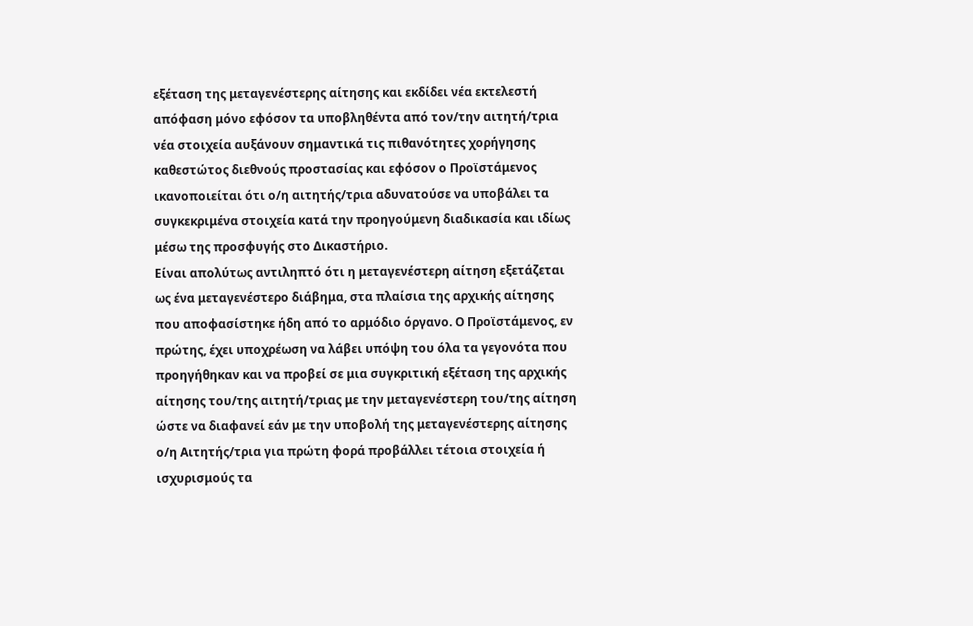εξέταση της μεταγενέστερης αίτησης και εκδίδει νέα εκτελεστή απόφαση μόνο εφόσον τα υποβληθέντα από τον/την αιτητή/τρια νέα στοιχεία αυξάνουν σημαντικά τις πιθανότητες χορήγησης καθεστώτος διεθνούς προστασίας και εφόσον ο Προϊστάμενος ικανοποιείται ότι ο/η αιτητής/τρια αδυνατούσε να υποβάλει τα συγκεκριμένα στοιχεία κατά την προηγούμενη διαδικασία και ιδίως μέσω της προσφυγής στο Δικαστήριο.
Είναι απολύτως αντιληπτό ότι η μεταγενέστερη αίτηση εξετάζεται ως ένα μεταγενέστερο διάβημα, στα πλαίσια της αρχικής αίτησης που αποφασίστηκε ήδη από το αρμόδιο όργανο. Ο Προϊστάμενος, εν πρώτης, έχει υποχρέωση να λάβει υπόψη του όλα τα γεγονότα που προηγήθηκαν και να προβεί σε μια συγκριτική εξέταση της αρχικής αίτησης του/της αιτητή/τριας με την μεταγενέστερη του/της αίτηση ώστε να διαφανεί εάν με την υποβολή της μεταγενέστερης αίτησης ο/η Αιτητής/τρια για πρώτη φορά προβάλλει τέτοια στοιχεία ή ισχυρισμούς τα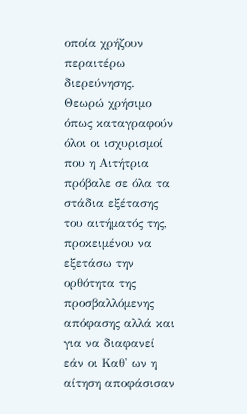οποία χρήζουν περαιτέρω διερεύνησης.
Θεωρώ χρήσιμο όπως καταγραφούν όλοι οι ισχυρισμοί που η Αιτήτρια πρόβαλε σε όλα τα στάδια εξέτασης του αιτήματός της, προκειμένου να εξετάσω την ορθότητα της προσβαλλόμενης απόφασης αλλά και για να διαφανεί εάν οι Καθ' ων η αίτηση αποφάσισαν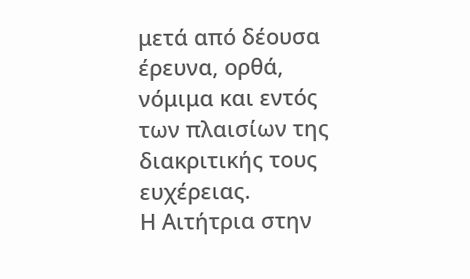μετά από δέουσα έρευνα, ορθά, νόμιμα και εντός των πλαισίων της διακριτικής τους ευχέρειας.
Η Αιτήτρια στην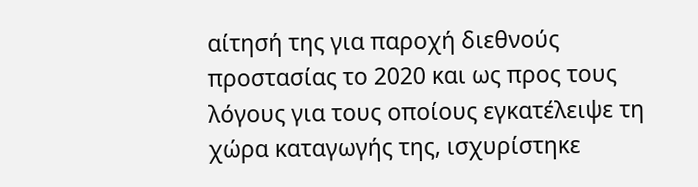αίτησή της για παροχή διεθνούς προστασίας το 2020 και ως προς τους λόγους για τους οποίους εγκατέλειψε τη χώρα καταγωγής της, ισχυρίστηκε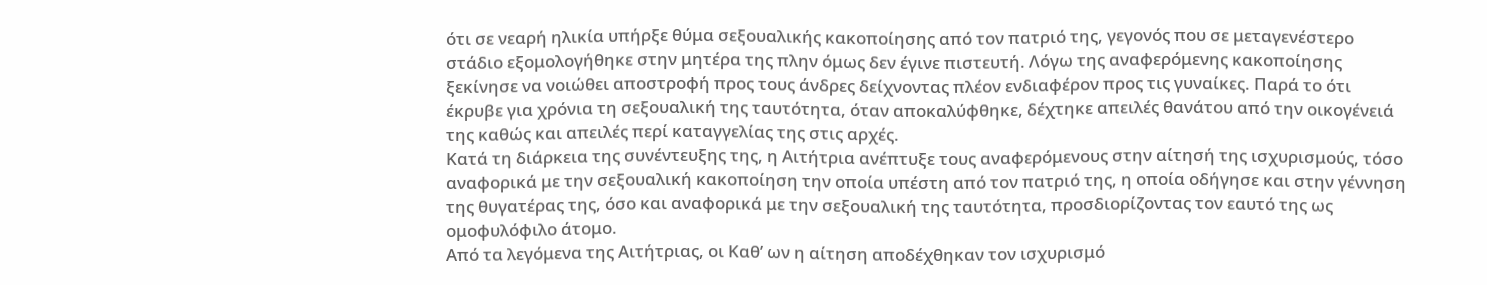ότι σε νεαρή ηλικία υπήρξε θύμα σεξουαλικής κακοποίησης από τον πατριό της, γεγονός που σε μεταγενέστερο στάδιο εξομολογήθηκε στην μητέρα της πλην όμως δεν έγινε πιστευτή. Λόγω της αναφερόμενης κακοποίησης ξεκίνησε να νοιώθει αποστροφή προς τους άνδρες δείχνοντας πλέον ενδιαφέρον προς τις γυναίκες. Παρά το ότι έκρυβε για χρόνια τη σεξουαλική της ταυτότητα, όταν αποκαλύφθηκε, δέχτηκε απειλές θανάτου από την οικογένειά της καθώς και απειλές περί καταγγελίας της στις αρχές.
Κατά τη διάρκεια της συνέντευξης της, η Αιτήτρια ανέπτυξε τους αναφερόμενους στην αίτησή της ισχυρισμούς, τόσο αναφορικά με την σεξουαλική κακοποίηση την οποία υπέστη από τον πατριό της, η οποία οδήγησε και στην γέννηση της θυγατέρας της, όσο και αναφορικά με την σεξουαλική της ταυτότητα, προσδιορίζοντας τον εαυτό της ως ομοφυλόφιλο άτομο.
Από τα λεγόμενα της Αιτήτριας, οι Καθ’ ων η αίτηση αποδέχθηκαν τον ισχυρισμό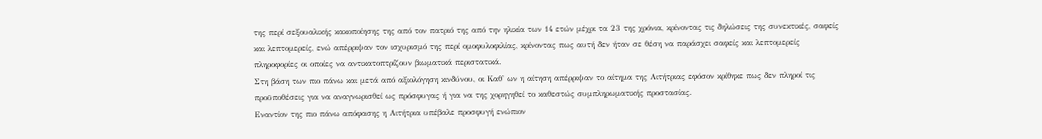της περί σεξουαλικής κακοποίησης της από τον πατριό της από την ηλικία των 14 ετών μέχρι τα 23 της χρόνια, κρίνοντας τις δηλώσεις της συνεκτικές, σαφείς και λεπτομερείς, ενώ απέρριψαν τον ισχυρισμό της περί ομοφυλοφιλίας, κρίνοντας πως αυτή δεν ήταν σε θέση να παράσχει σαφείς και λεπτομερείς πληροφορίες οι οποίες να αντικατοπτρίζουν βιωματικά περιστατικά.
Στη βάση των πιο πάνω και μετά από αξιολόγηση κινδύνου, οι Καθ' ων η αίτηση απέρριψαν το αίτημα της Αιτήτριας εφόσον κρίθηκε πως δεν πληροί τις προϋποθέσεις για να αναγνωρισθεί ως πρόσφυγας ή για να της χορηγηθεί το καθεστώς συμπληρωματικής προστασίας.
Εναντίον της πιο πάνω απόφασης η Αιτήτρια υπέβαλε προσφυγή ενώπιον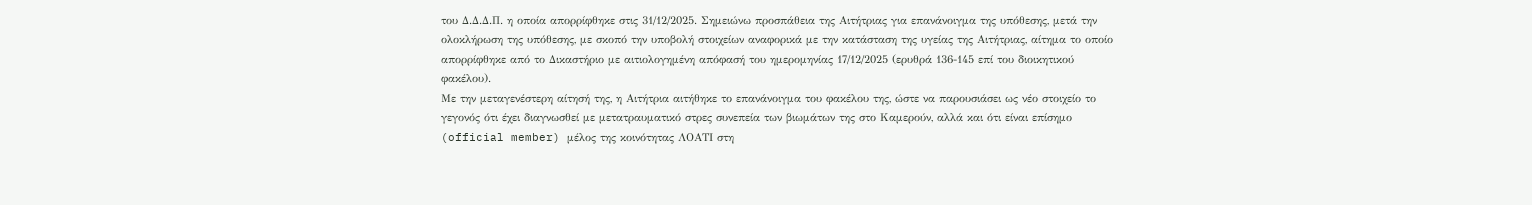του Δ.Δ.Δ.Π. η οποία απορρίφθηκε στις 31/12/2025. Σημειώνω προσπάθεια της Αιτήτριας για επανάνοιγμα της υπόθεσης, μετά την ολοκλήρωση της υπόθεσης, με σκοπό την υποβολή στοιχείων αναφορικά με την κατάσταση της υγείας της Αιτήτριας, αίτημα το οποίο απορρίφθηκε από το Δικαστήριο με αιτιολογημένη απόφασή του ημερομηνίας 17/12/2025 (ερυθρά 136-145 επί του διοικητικού φακέλου).
Με την μεταγενέστερη αίτησή της, η Αιτήτρια αιτήθηκε το επανάνοιγμα του φακέλου της, ώστε να παρουσιάσει ως νέο στοιχείο το γεγονός ότι έχει διαγνωσθεί με μετατραυματικό στρες συνεπεία των βιωμάτων της στο Καμερούν, αλλά και ότι είναι επίσημο (official member) μέλος της κοινότητας ΛΟΑΤΙ στη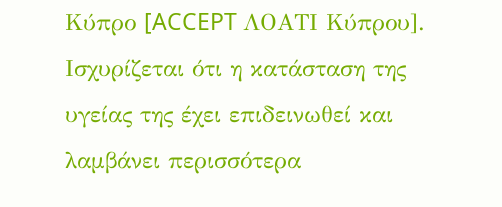Κύπρο [ACCEPT ΛΟΑΤΙ Κύπρου]. Ισχυρίζεται ότι η κατάσταση της υγείας της έχει επιδεινωθεί και λαμβάνει περισσότερα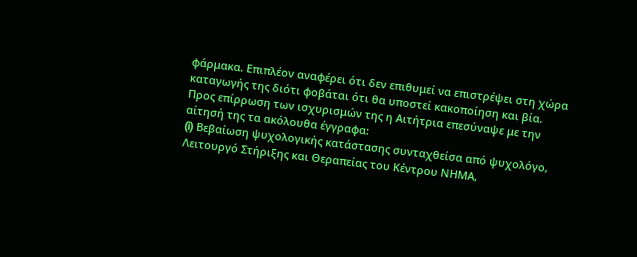φάρμακα. Επιπλέον αναφέρει ότι δεν επιθυμεί να επιστρέψει στη χώρα καταγωγής της διότι φοβάται ότι θα υποστεί κακοποίηση και βία.
Προς επίρρωση των ισχυρισμών της η Αιτήτρια επεσύναψε με την αίτησή της τα ακόλουθα έγγραφα:
(i) Βεβαίωση ψυχολογικής κατάστασης συνταχθείσα από ψυχολόγο, Λειτουργό Στήριξης και Θεραπείας του Κέντρου ΝΗΜΑ,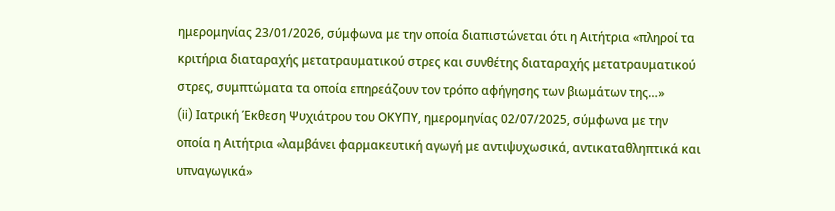ημερομηνίας 23/01/2026, σύμφωνα με την οποία διαπιστώνεται ότι η Αιτήτρια «πληροί τα κριτήρια διαταραχής μετατραυματικού στρες και συνθέτης διαταραχής μετατραυματικού στρες, συμπτώματα τα οποία επηρεάζουν τον τρόπο αφήγησης των βιωμάτων της…»
(ii) Ιατρική Έκθεση Ψυχιάτρου του ΟΚΥΠΥ, ημερομηνίας 02/07/2025, σύμφωνα με την οποία η Αιτήτρια «λαμβάνει φαρμακευτική αγωγή με αντιψυχωσικά, αντικαταθληπτικά και υπναγωγικά»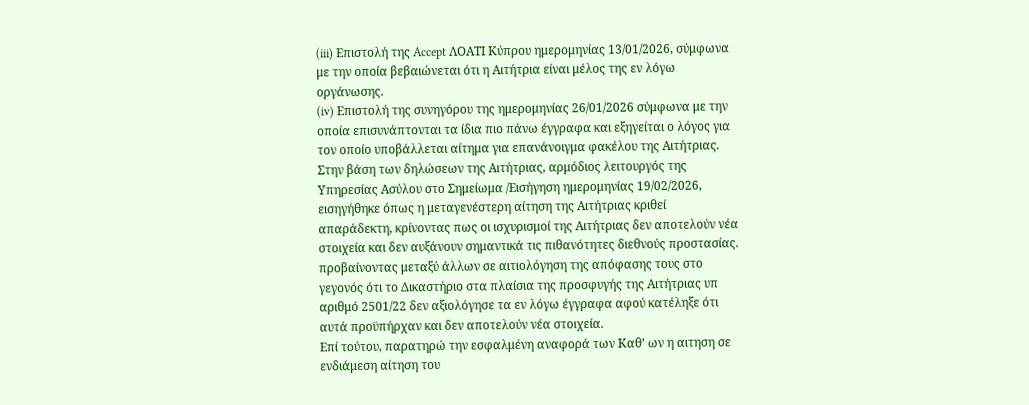(iii) Επιστολή της Accept ΛΟΑΤΙ Κύπρου ημερομηνίας 13/01/2026, σύμφωνα με την οποία βεβαιώνεται ότι η Αιτήτρια είναι μέλος της εν λόγω οργάνωσης.
(iv) Επιστολή της συνηγόρου της ημερομηνίας 26/01/2026 σύμφωνα με την οποία επισυνάπτονται τα ίδια πιο πάνω έγγραφα και εξηγείται ο λόγος για τον οποίο υποβάλλεται αίτημα για επανάνοιγμα φακέλου της Αιτήτριας.
Στην βάση των δηλώσεων της Αιτήτριας, αρμόδιος λειτουργός της Υπηρεσίας Ασύλου στο Σημείωμα /Εισήγηση ημερομηνίας 19/02/2026, εισηγήθηκε όπως η μεταγενέστερη αίτηση της Αιτήτριας κριθεί απαράδεκτη, κρίνοντας πως οι ισχυρισμοί της Αιτήτριας δεν αποτελούν νέα στοιχεία και δεν αυξάνουν σημαντικά τις πιθανότητες διεθνούς προστασίας. προβαίνοντας μεταξύ άλλων σε αιτιολόγηση της απόφασης τους στο γεγονός ότι το Δικαστήριο στα πλαίσια της προσφυγής της Αιτήτριας υπ αριθμό 2501/22 δεν αξιολόγησε τα εν λόγω έγγραφα αφού κατέληξε ότι αυτά προϋπήρχαν και δεν αποτελούν νέα στοιχεία.
Επί τούτου, παρατηρώ την εσφαλμένη αναφορά των Καθ’ ων η αιτηση σε ενδιάμεση αίτηση του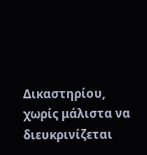Δικαστηρίου, χωρίς μάλιστα να διευκρινίζεται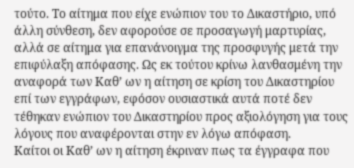τούτο. Το αίτημα που είχε ενώπιον του το Δικαστήριο, υπό άλλη σύνθεση, δεν αφορούσε σε προσαγωγή μαρτυρίας, αλλά σε αίτημα για επανάνοιγμα της προσφυγής μετά την επιφύλαξη απόφασης. Ως εκ τούτου κρίνω λανθασμένη την αναφορά των Καθ’ ων η αίτηση σε κρίση του Δικαστηρίου επί των εγγράφων, εφόσον ουσιαστικά αυτά ποτέ δεν τέθηκαν ενώπιον του Δικαστηρίου προς αξιολόγηση για τους λόγους που αναφέρονται στην εν λόγω απόφαση.
Καίτοι οι Καθ’ ων η αίτηση έκριναν πως τα έγγραφα που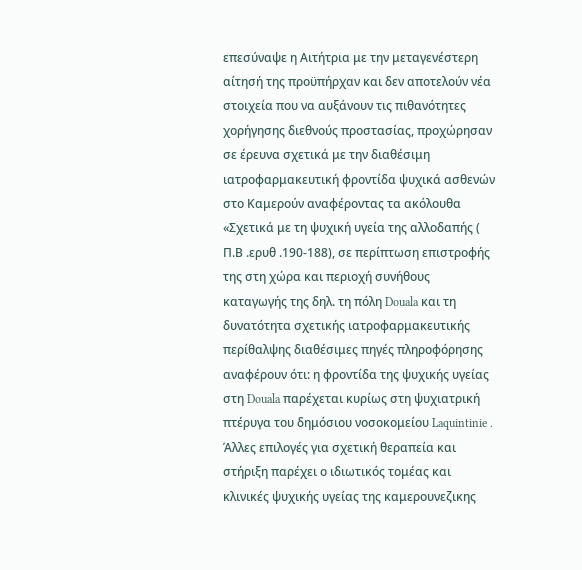επεσύναψε η Αιτήτρια με την μεταγενέστερη αίτησή της προϋπήρχαν και δεν αποτελούν νέα στοιχεία που να αυξάνουν τις πιθανότητες χορήγησης διεθνούς προστασίας, προχώρησαν σε έρευνα σχετικά με την διαθέσιμη ιατροφαρμακευτική φροντίδα ψυχικά ασθενών στο Καμερούν αναφέροντας τα ακόλουθα «Σχετικά με τη ψυχική υγεία της αλλοδαπής ( Π.Β .ερυθ .190-188), σε περίπτωση επιστροφής της στη χώρα και περιοχή συνήθους καταγωγής της δηλ. τη πόλη Douala και τη δυνατότητα σχετικής ιατροφαρμακευτικής περίθαλψης διαθέσιμες πηγές πληροφόρησης αναφέρουν ότι: η φροντίδα της ψυχικής υγείας στη Douala παρέχεται κυρίως στη ψυχιατρική πτέρυγα του δημόσιου νοσοκομείου Laquintinie . Άλλες επιλογές για σχετική θεραπεία και στήριξη παρέχει ο ιδιωτικός τομέας και κλινικές ψυχικής υγείας της καμερουνεζικης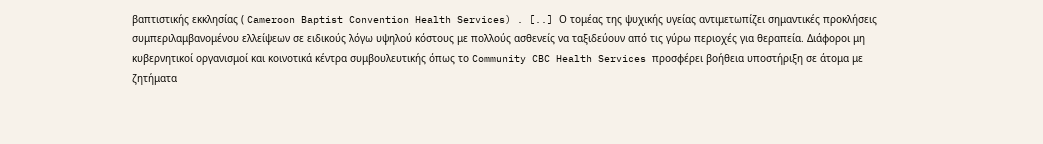βαπτιστικής εκκλησίας ( Cameroon Baptist Convention Health Services) . [..] Ο τομέας της ψυχικής υγείας αντιμετωπίζει σημαντικές προκλήσεις συμπεριλαμβανομένου ελλείψεων σε ειδικούς λόγω υψηλού κόστους με πολλούς ασθενείς να ταξιδεύουν από τις γύρω περιοχές για θεραπεία. Διάφοροι μη κυβερνητικοί οργανισμοί και κοινοτικά κέντρα συμβουλευτικής όπως το Community CBC Health Services προσφέρει βοήθεια υποστήριξη σε άτομα με ζητήματα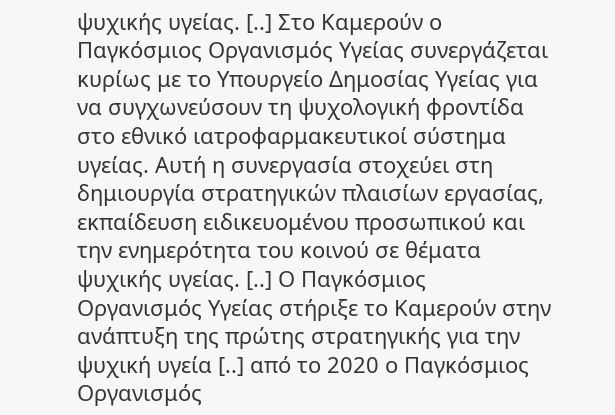ψυχικής υγείας. [..] Στο Καμερούν ο Παγκόσμιος Οργανισμός Υγείας συνεργάζεται κυρίως με το Υπουργείο Δημοσίας Υγείας για να συγχωνεύσουν τη ψυχολογική φροντίδα στο εθνικό ιατροφαρμακευτικοί σύστημα υγείας. Αυτή η συνεργασία στοχεύει στη δημιουργία στρατηγικών πλαισίων εργασίας, εκπαίδευση ειδικευομένου προσωπικού και την ενημερότητα του κοινού σε θέματα ψυχικής υγείας. [..] Ο Παγκόσμιος Οργανισμός Υγείας στήριξε το Καμερούν στην ανάπτυξη της πρώτης στρατηγικής για την ψυχική υγεία [..] από το 2020 ο Παγκόσμιος Οργανισμός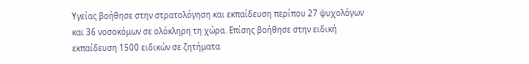Υγείας βοήθησε στην στρατολόγηση και εκπαίδευση περίπου 27 ψυχολόγων και 36 νοσοκόμων σε ολόκληρη τη χώρα. Επίσης βοήθησε στην ειδική εκπαίδευση 1500 ειδικών σε ζητήματα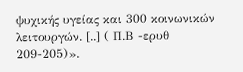ψυχικής υγείας και 300 κοινωνικών λειτουργών. [..] ( Π.Β -ερυθ 209-205)».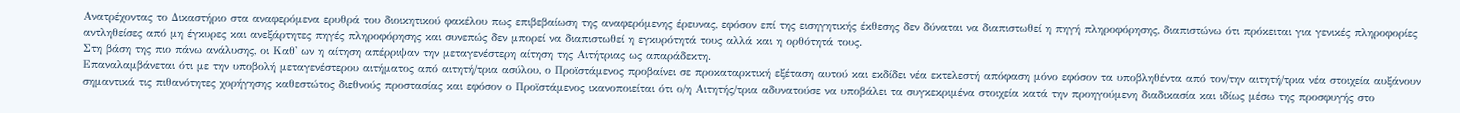Ανατρέχοντας το Δικαστήριο στα αναφερόμενα ερυθρά του διοικητικού φακέλου πως επιβεβαίωση της αναφερόμενης έρευνας, εφόσον επί της εισηγητικής έκθεσης δεν δύναται να διαπιστωθεί η πηγή πληροφόρησης, διαπιστώνω ότι πρόκειται για γενικές πληροφορίες αντληθείσες από μη έγκυρες και ανεξάρτητες πηγές πληροφόρησης και συνεπώς δεν μπορεί να διαπιστωθεί η εγκυρότητά τους αλλά και η ορθότητά τους.
Στη βάση της πιο πάνω ανάλυσης, οι Καθ' ων η αίτηση απέρριψαν την μεταγενέστερη αίτηση της Αιτήτριας ως απαράδεκτη.
Επαναλαμβάνεται ότι με την υποβολή μεταγενέστερου αιτήματος από αιτητή/τρια ασύλου, ο Προϊστάμενος προβαίνει σε προκαταρκτική εξέταση αυτού και εκδίδει νέα εκτελεστή απόφαση μόνο εφόσον τα υποβληθέντα από τον/την αιτητή/τρια νέα στοιχεία αυξάνουν σημαντικά τις πιθανότητες χορήγησης καθεστώτος διεθνούς προστασίας και εφόσον ο Προϊστάμενος ικανοποιείται ότι ο/η Αιτητής/τρια αδυνατούσε να υποβάλει τα συγκεκριμένα στοιχεία κατά την προηγούμενη διαδικασία και ιδίως μέσω της προσφυγής στο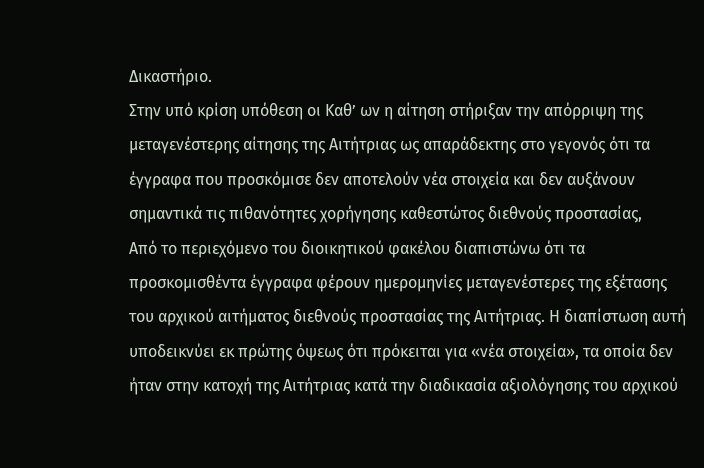Δικαστήριο.
Στην υπό κρίση υπόθεση οι Καθ’ ων η αίτηση στήριξαν την απόρριψη της μεταγενέστερης αίτησης της Αιτήτριας ως απαράδεκτης στο γεγονός ότι τα έγγραφα που προσκόμισε δεν αποτελούν νέα στοιχεία και δεν αυξάνουν σημαντικά τις πιθανότητες χορήγησης καθεστώτος διεθνούς προστασίας,
Από το περιεχόμενο του διοικητικού φακέλου διαπιστώνω ότι τα προσκομισθέντα έγγραφα φέρουν ημερομηνίες μεταγενέστερες της εξέτασης του αρχικού αιτήματος διεθνούς προστασίας της Αιτήτριας. Η διαπίστωση αυτή υποδεικνύει εκ πρώτης όψεως ότι πρόκειται για «νέα στοιχεία», τα οποία δεν ήταν στην κατοχή της Αιτήτριας κατά την διαδικασία αξιολόγησης του αρχικού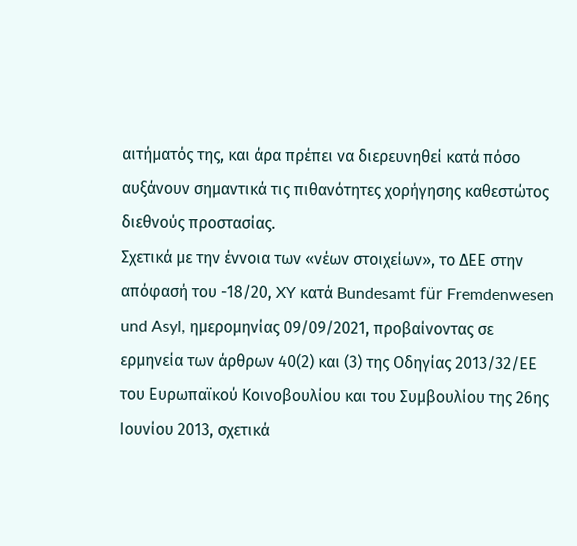αιτήματός της, και άρα πρέπει να διερευνηθεί κατά πόσο αυξάνουν σημαντικά τις πιθανότητες χορήγησης καθεστώτος διεθνούς προστασίας.
Σχετικά με την έννοια των «νέων στοιχείων», το ΔΕΕ στην απόφασή του -18/20, XY κατά Bundesamt für Fremdenwesen und Asyl, ημερομηνίας 09/09/2021, προβαίνοντας σε ερμηνεία των άρθρων 40(2) και (3) της Οδηγίας 2013/32/ΕΕ του Ευρωπαϊκού Κοινοβουλίου και του Συμβουλίου της 26ης Ιουνίου 2013, σχετικά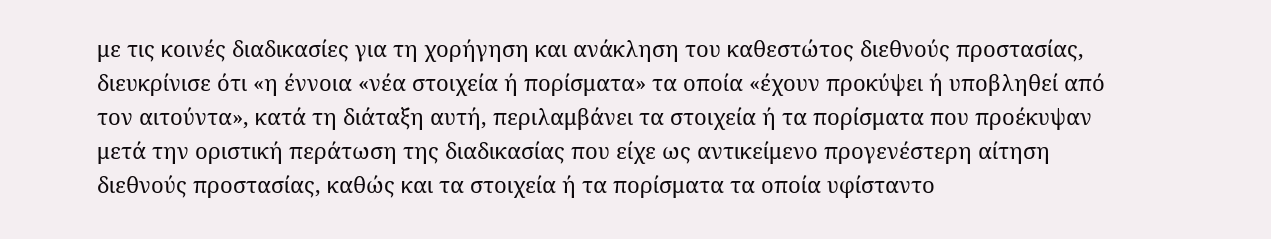με τις κοινές διαδικασίες για τη χορήγηση και ανάκληση του καθεστώτος διεθνούς προστασίας, διευκρίνισε ότι «η έννοια «νέα στοιχεία ή πορίσματα» τα οποία «έχουν προκύψει ή υποβληθεί από τον αιτούντα», κατά τη διάταξη αυτή, περιλαμβάνει τα στοιχεία ή τα πορίσματα που προέκυψαν μετά την οριστική περάτωση της διαδικασίας που είχε ως αντικείμενο προγενέστερη αίτηση διεθνούς προστασίας, καθώς και τα στοιχεία ή τα πορίσματα τα οποία υφίσταντο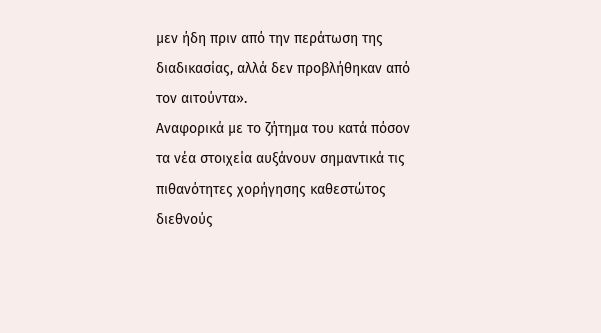μεν ήδη πριν από την περάτωση της διαδικασίας, αλλά δεν προβλήθηκαν από τον αιτούντα».
Αναφορικά με το ζήτημα του κατά πόσον τα νέα στοιχεία αυξάνουν σημαντικά τις πιθανότητες χορήγησης καθεστώτος διεθνούς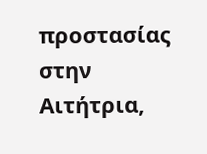προστασίας στην Αιτήτρια,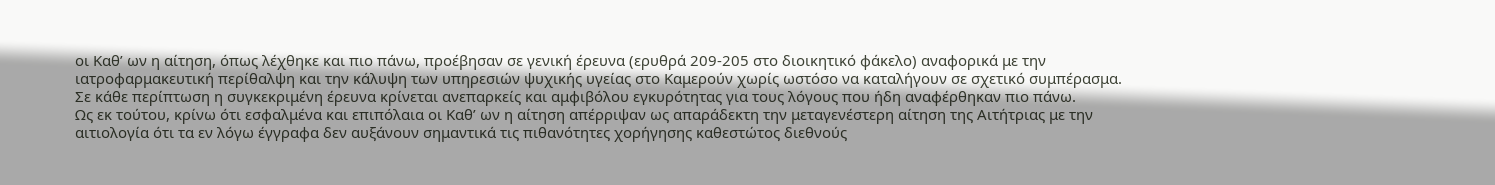οι Καθ’ ων η αίτηση, όπως λέχθηκε και πιο πάνω, προέβησαν σε γενική έρευνα (ερυθρά 209-205 στο διοικητικό φάκελο) αναφορικά με την ιατροφαρμακευτική περίθαλψη και την κάλυψη των υπηρεσιών ψυχικής υγείας στο Καμερούν χωρίς ωστόσο να καταλήγουν σε σχετικό συμπέρασμα. Σε κάθε περίπτωση η συγκεκριμένη έρευνα κρίνεται ανεπαρκείς και αμφιβόλου εγκυρότητας για τους λόγους που ήδη αναφέρθηκαν πιο πάνω.
Ως εκ τούτου, κρίνω ότι εσφαλμένα και επιπόλαια οι Καθ’ ων η αίτηση απέρριψαν ως απαράδεκτη την μεταγενέστερη αίτηση της Αιτήτριας με την αιτιολογία ότι τα εν λόγω έγγραφα δεν αυξάνουν σημαντικά τις πιθανότητες χορήγησης καθεστώτος διεθνούς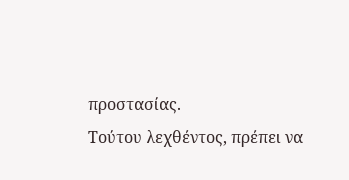προστασίας.
Τούτου λεχθέντος, πρέπει να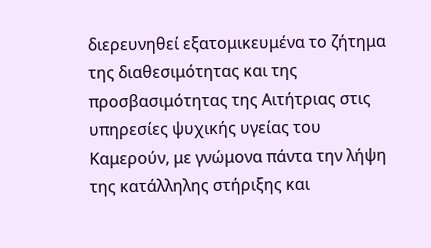διερευνηθεί εξατομικευμένα το ζήτημα της διαθεσιμότητας και της προσβασιμότητας της Αιτήτριας στις υπηρεσίες ψυχικής υγείας του Καμερούν, με γνώμονα πάντα την λήψη της κατάλληλης στήριξης και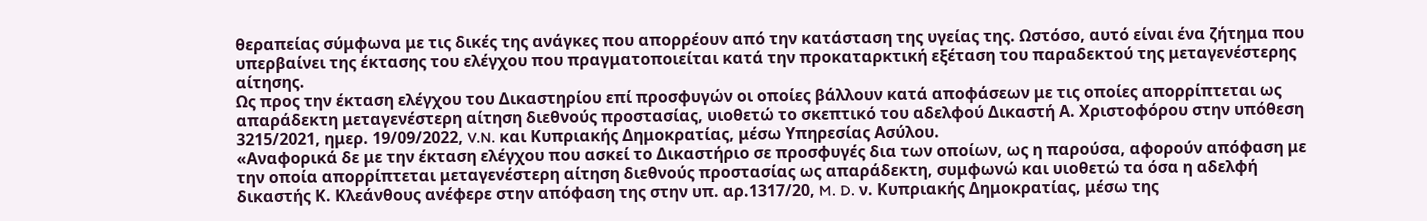θεραπείας σύμφωνα με τις δικές της ανάγκες που απορρέουν από την κατάσταση της υγείας της. Ωστόσο, αυτό είναι ένα ζήτημα που υπερβαίνει της έκτασης του ελέγχου που πραγματοποιείται κατά την προκαταρκτική εξέταση του παραδεκτού της μεταγενέστερης αίτησης.
Ως προς την έκταση ελέγχου του Δικαστηρίου επί προσφυγών οι οποίες βάλλουν κατά αποφάσεων με τις οποίες απορρίπτεται ως απαράδεκτη μεταγενέστερη αίτηση διεθνούς προστασίας, υιοθετώ το σκεπτικό του αδελφού Δικαστή Α. Χριστοφόρου στην υπόθεση 3215/2021, ημερ. 19/09/2022, V.N. και Κυπριακής Δημοκρατίας, μέσω Υπηρεσίας Ασύλου.
«Αναφορικά δε με την έκταση ελέγχου που ασκεί το Δικαστήριο σε προσφυγές δια των οποίων, ως η παρούσα, αφορούν απόφαση με την οποία απορρίπτεται μεταγενέστερη αίτηση διεθνούς προστασίας ως απαράδεκτη, συμφωνώ και υιοθετώ τα όσα η αδελφή δικαστής Κ. Κλεάνθους ανέφερε στην απόφαση της στην υπ. αρ.1317/20, M. D. ν. Κυπριακής Δημοκρατίας, μέσω της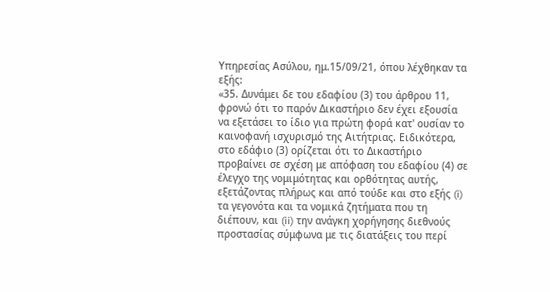Υπηρεσίας Ασύλου, ημ.15/09/21, όπου λέχθηκαν τα εξής:
«35. Δυνάμει δε του εδαφίου (3) του άρθρου 11, φρονώ ότι το παρόν Δικαστήριο δεν έχει εξουσία να εξετάσει το ίδιο για πρώτη φορά κατ' ουσίαν το καινοφανή ισχυρισμό της Αιτήτριας. Ειδικότερα, στο εδάφιο (3) ορίζεται ότι το Δικαστήριο προβαίνει σε σχέση με απόφαση του εδαφίου (4) σε έλεγχο της νομιμότητας και ορθότητας αυτής, εξετάζοντας πλήρως και από τούδε και στο εξής (i) τα γεγονότα και τα νομικά ζητήματα που τη διέπουν, και (ii) την ανάγκη χορήγησης διεθνούς προστασίας σύμφωνα με τις διατάξεις του περί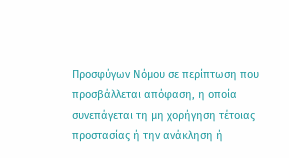Προσφύγων Νόμου σε περίπτωση που προσβάλλεται απόφαση, η οποία συνεπάγεται τη μη χορήγηση τέτοιας προστασίας ή την ανάκληση ή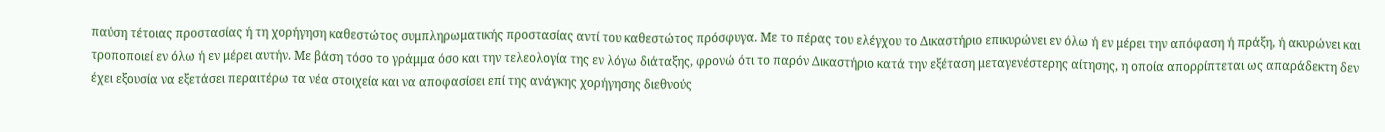παύση τέτοιας προστασίας ή τη χορήγηση καθεστώτος συμπληρωματικής προστασίας αντί του καθεστώτος πρόσφυγα. Με το πέρας του ελέγχου το Δικαστήριο επικυρώνει εν όλω ή εν μέρει την απόφαση ή πράξη, ή ακυρώνει και τροποποιεί εν όλω ή εν μέρει αυτήν. Με βάση τόσο το γράμμα όσο και την τελεολογία της εν λόγω διάταξης, φρονώ ότι το παρόν Δικαστήριο κατά την εξέταση μεταγενέστερης αίτησης, η οποία απορρίπτεται ως απαράδεκτη δεν έχει εξουσία να εξετάσει περαιτέρω τα νέα στοιχεία και να αποφασίσει επί της ανάγκης χορήγησης διεθνούς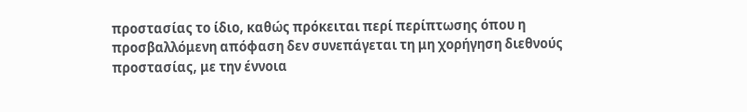προστασίας το ίδιο, καθώς πρόκειται περί περίπτωσης όπου η προσβαλλόμενη απόφαση δεν συνεπάγεται τη μη χορήγηση διεθνούς προστασίας, με την έννοια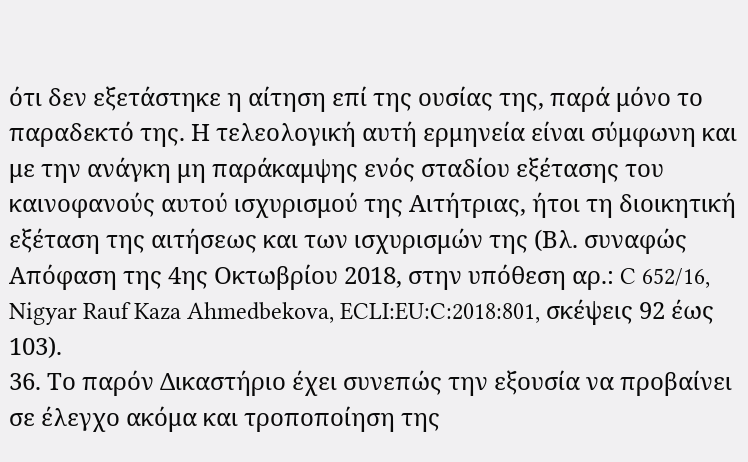ότι δεν εξετάστηκε η αίτηση επί της ουσίας της, παρά μόνο το παραδεκτό της. Η τελεολογική αυτή ερμηνεία είναι σύμφωνη και με την ανάγκη μη παράκαμψης ενός σταδίου εξέτασης του καινοφανούς αυτού ισχυρισμού της Αιτήτριας, ήτοι τη διοικητική εξέταση της αιτήσεως και των ισχυρισμών της (Βλ. συναφώς Απόφαση της 4ης Οκτωβρίου 2018, στην υπόθεση αρ.: C 652/16, Nigyar Rauf Kaza Ahmedbekova, ECLI:EU:C:2018:801, σκέψεις 92 έως 103).
36. Το παρόν Δικαστήριο έχει συνεπώς την εξουσία να προβαίνει σε έλεγχο ακόμα και τροποποίηση της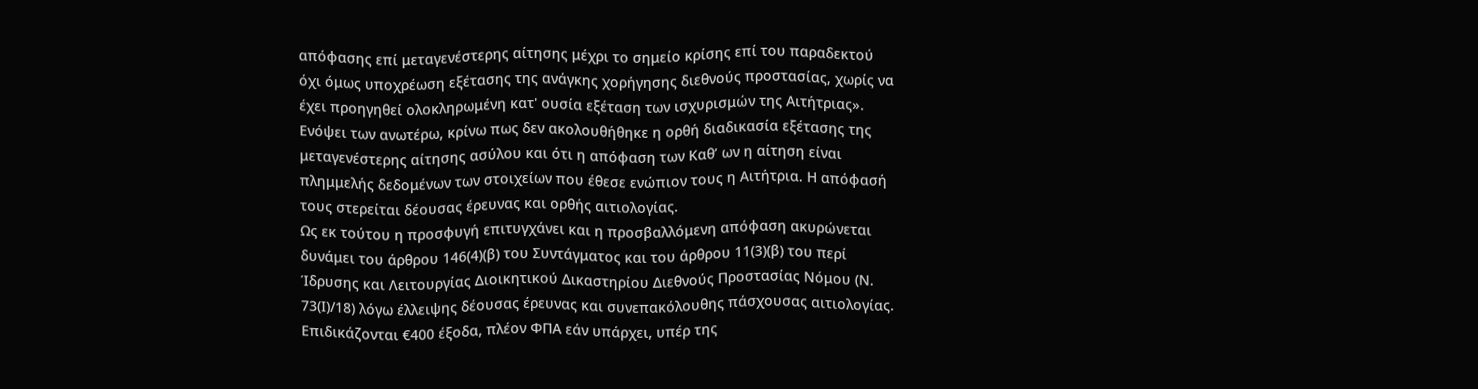απόφασης επί μεταγενέστερης αίτησης μέχρι το σημείο κρίσης επί του παραδεκτού όχι όμως υποχρέωση εξέτασης της ανάγκης χορήγησης διεθνούς προστασίας, χωρίς να έχει προηγηθεί ολοκληρωμένη κατ' ουσία εξέταση των ισχυρισμών της Αιτήτριας».
Ενόψει των ανωτέρω, κρίνω πως δεν ακολουθήθηκε η ορθή διαδικασία εξέτασης της μεταγενέστερης αίτησης ασύλου και ότι η απόφαση των Καθ’ ων η αίτηση είναι πλημμελής δεδομένων των στοιχείων που έθεσε ενώπιον τους η Αιτήτρια. Η απόφασή τους στερείται δέουσας έρευνας και ορθής αιτιολογίας.
Ως εκ τούτου η προσφυγή επιτυγχάνει και η προσβαλλόμενη απόφαση ακυρώνεται δυνάμει του άρθρου 146(4)(β) του Συντάγματος και του άρθρου 11(3)(β) του περί Ίδρυσης και Λειτουργίας Διοικητικού Δικαστηρίου Διεθνούς Προστασίας Νόμου (Ν. 73(Ι)/18) λόγω έλλειψης δέουσας έρευνας και συνεπακόλουθης πάσχουσας αιτιολογίας. Επιδικάζονται €400 έξοδα, πλέον ΦΠΑ εάν υπάρχει, υπέρ της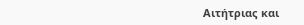Αιτήτριας και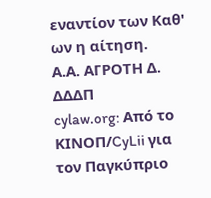εναντίον των Καθ' ων η αίτηση.
Α.Α. ΑΓΡΟΤΗ Δ. ΔΔΔΠ
cylaw.org: Από το ΚΙΝOΠ/CyLii για τον Παγκύπριο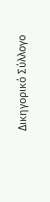Δικηγορικό Σύλλογο